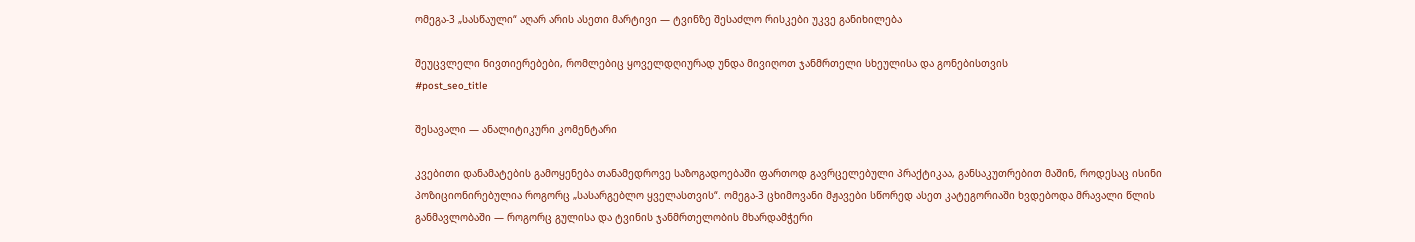ომეგა-3 „სასწაული“ აღარ არის ასეთი მარტივი — ტვინზე შესაძლო რისკები უკვე განიხილება

შეუცვლელი ნივთიერებები, რომლებიც ყოველდღიურად უნდა მივიღოთ ჯანმრთელი სხეულისა და გონებისთვის
#post_seo_title

შესავალი — ანალიტიკური კომენტარი

კვებითი დანამატების გამოყენება თანამედროვე საზოგადოებაში ფართოდ გავრცელებული პრაქტიკაა, განსაკუთრებით მაშინ, როდესაც ისინი პოზიციონირებულია როგორც „სასარგებლო ყველასთვის“. ომეგა-3 ცხიმოვანი მჟავები სწორედ ასეთ კატეგორიაში ხვდებოდა მრავალი წლის განმავლობაში — როგორც გულისა და ტვინის ჯანმრთელობის მხარდამჭერი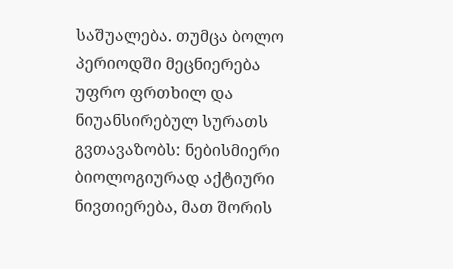საშუალება. თუმცა ბოლო პერიოდში მეცნიერება უფრო ფრთხილ და ნიუანსირებულ სურათს გვთავაზობს: ნებისმიერი ბიოლოგიურად აქტიური ნივთიერება, მათ შორის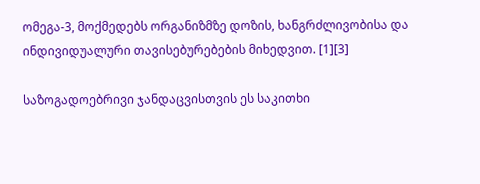ომეგა-3, მოქმედებს ორგანიზმზე დოზის, ხანგრძლივობისა და ინდივიდუალური თავისებურებების მიხედვით. [1][3]

საზოგადოებრივი ჯანდაცვისთვის ეს საკითხი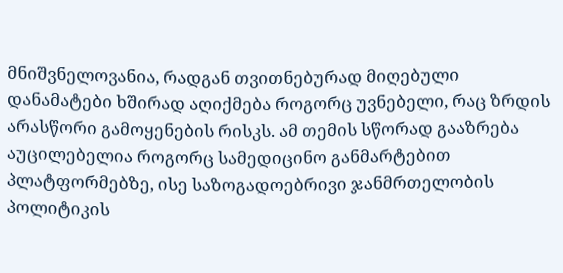მნიშვნელოვანია, რადგან თვითნებურად მიღებული დანამატები ხშირად აღიქმება როგორც უვნებელი, რაც ზრდის არასწორი გამოყენების რისკს. ამ თემის სწორად გააზრება აუცილებელია როგორც სამედიცინო განმარტებით პლატფორმებზე, ისე საზოგადოებრივი ჯანმრთელობის პოლიტიკის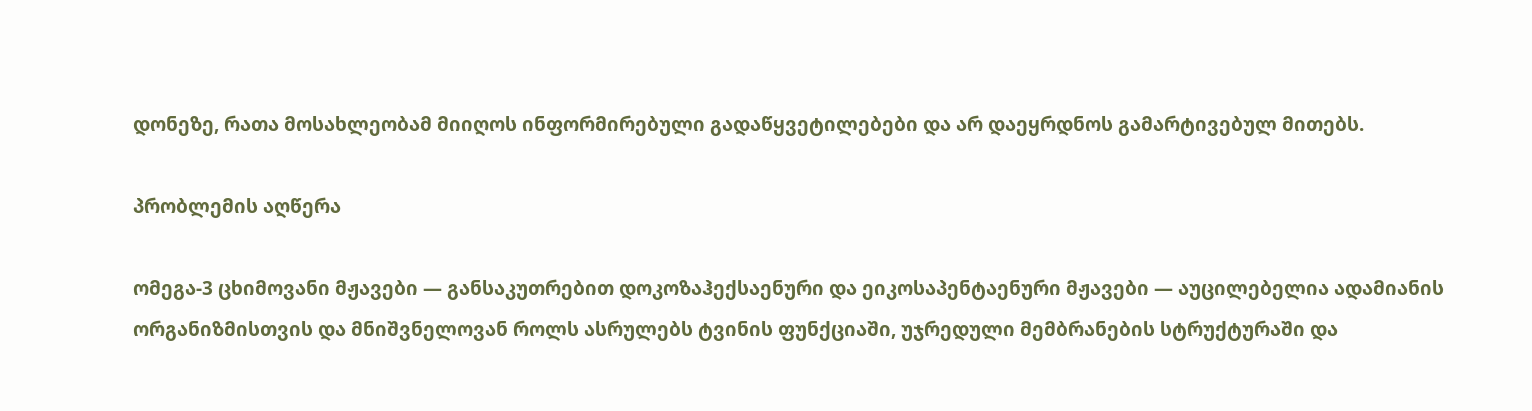დონეზე, რათა მოსახლეობამ მიიღოს ინფორმირებული გადაწყვეტილებები და არ დაეყრდნოს გამარტივებულ მითებს.

პრობლემის აღწერა

ომეგა-3 ცხიმოვანი მჟავები — განსაკუთრებით დოკოზაჰექსაენური და ეიკოსაპენტაენური მჟავები — აუცილებელია ადამიანის ორგანიზმისთვის და მნიშვნელოვან როლს ასრულებს ტვინის ფუნქციაში, უჯრედული მემბრანების სტრუქტურაში და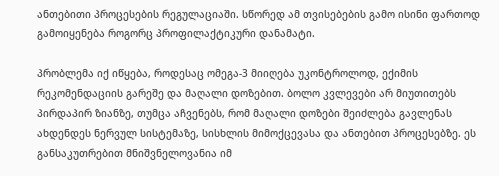ანთებითი პროცესების რეგულაციაში. სწორედ ამ თვისებების გამო ისინი ფართოდ გამოიყენება როგორც პროფილაქტიკური დანამატი.

პრობლემა იქ იწყება, როდესაც ომეგა-3 მიიღება უკონტროლოდ, ექიმის რეკომენდაციის გარეშე და მაღალი დოზებით. ბოლო კვლევები არ მიუთითებს პირდაპირ ზიანზე, თუმცა აჩვენებს, რომ მაღალი დოზები შეიძლება გავლენას ახდენდეს ნერვულ სისტემაზე, სისხლის მიმოქცევასა და ანთებით პროცესებზე. ეს განსაკუთრებით მნიშვნელოვანია იმ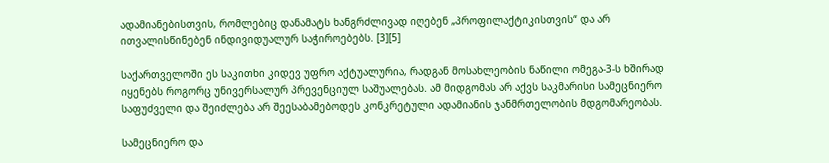ადამიანებისთვის, რომლებიც დანამატს ხანგრძლივად იღებენ „პროფილაქტიკისთვის“ და არ ითვალისწინებენ ინდივიდუალურ საჭიროებებს. [3][5]

საქართველოში ეს საკითხი კიდევ უფრო აქტუალურია, რადგან მოსახლეობის ნაწილი ომეგა-3-ს ხშირად იყენებს როგორც უნივერსალურ პრევენციულ საშუალებას. ამ მიდგომას არ აქვს საკმარისი სამეცნიერო საფუძველი და შეიძლება არ შეესაბამებოდეს კონკრეტული ადამიანის ჯანმრთელობის მდგომარეობას.

სამეცნიერო და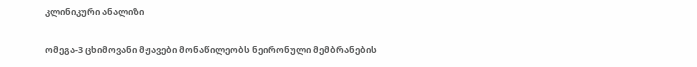კლინიკური ანალიზი

ომეგა-3 ცხიმოვანი მჟავები მონაწილეობს ნეირონული მემბრანების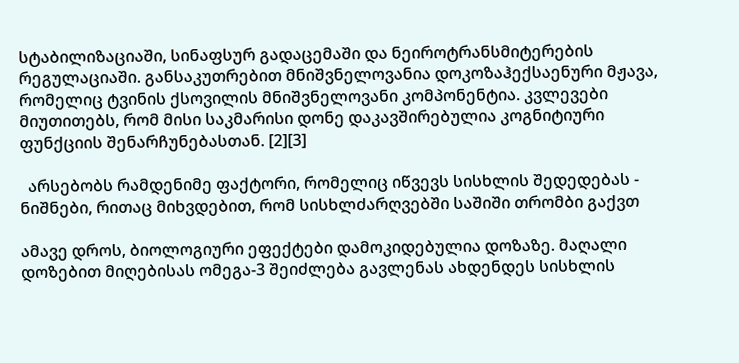სტაბილიზაციაში, სინაფსურ გადაცემაში და ნეიროტრანსმიტერების რეგულაციაში. განსაკუთრებით მნიშვნელოვანია დოკოზაჰექსაენური მჟავა, რომელიც ტვინის ქსოვილის მნიშვნელოვანი კომპონენტია. კვლევები მიუთითებს, რომ მისი საკმარისი დონე დაკავშირებულია კოგნიტიური ფუნქციის შენარჩუნებასთან. [2][3]

  არსებობს რამდენიმე ფაქტორი, რომელიც იწვევს სისხლის შედედებას - ნიშნები, რითაც მიხვდებით, რომ სისხლძარღვებში საშიში თრომბი გაქვთ

ამავე დროს, ბიოლოგიური ეფექტები დამოკიდებულია დოზაზე. მაღალი დოზებით მიღებისას ომეგა-3 შეიძლება გავლენას ახდენდეს სისხლის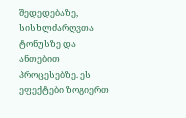შედედებაზე, სისხლძარღვთა ტონუსზე და ანთებით პროცესებზე. ეს ეფექტები ზოგიერთ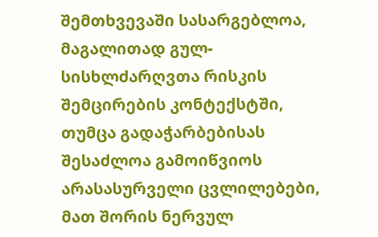შემთხვევაში სასარგებლოა, მაგალითად გულ-სისხლძარღვთა რისკის შემცირების კონტექსტში, თუმცა გადაჭარბებისას შესაძლოა გამოიწვიოს არასასურველი ცვლილებები, მათ შორის ნერვულ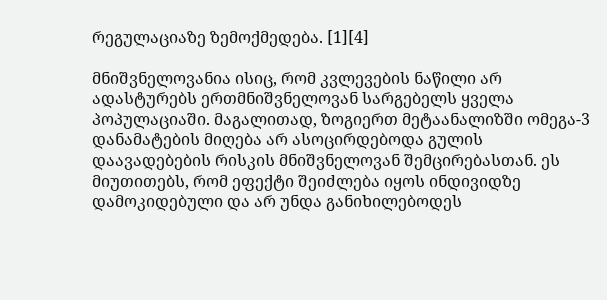რეგულაციაზე ზემოქმედება. [1][4]

მნიშვნელოვანია ისიც, რომ კვლევების ნაწილი არ ადასტურებს ერთმნიშვნელოვან სარგებელს ყველა პოპულაციაში. მაგალითად, ზოგიერთ მეტაანალიზში ომეგა-3 დანამატების მიღება არ ასოცირდებოდა გულის დაავადებების რისკის მნიშვნელოვან შემცირებასთან. ეს მიუთითებს, რომ ეფექტი შეიძლება იყოს ინდივიდზე დამოკიდებული და არ უნდა განიხილებოდეს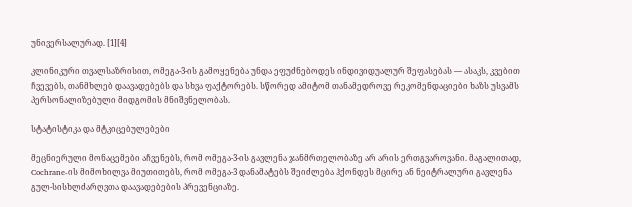უნივერსალურად. [1][4]

კლინიკური თვალსაზრისით, ომეგა-3-ის გამოყენება უნდა ეფუძნებოდეს ინდივიდუალურ შეფასებას — ასაკს, კვებით ჩვევებს, თანმხლებ დაავადებებს და სხვა ფაქტორებს. სწორედ ამიტომ თანამედროვე რეკომენდაციები ხაზს უსვამს პერსონალიზებული მიდგომის მნიშვნელობას.

სტატისტიკა და მტკიცებულებები

მეცნიერული მონაცემები აჩვენებს, რომ ომეგა-3-ის გავლენა ჯანმრთელობაზე არ არის ერთგვაროვანი. მაგალითად, Cochrane-ის მიმოხილვა მიუთითებს, რომ ომეგა-3 დანამატებს შეიძლება ჰქონდეს მცირე ან ნეიტრალური გავლენა გულ-სისხლძარღვთა დაავადებების პრევენციაზე.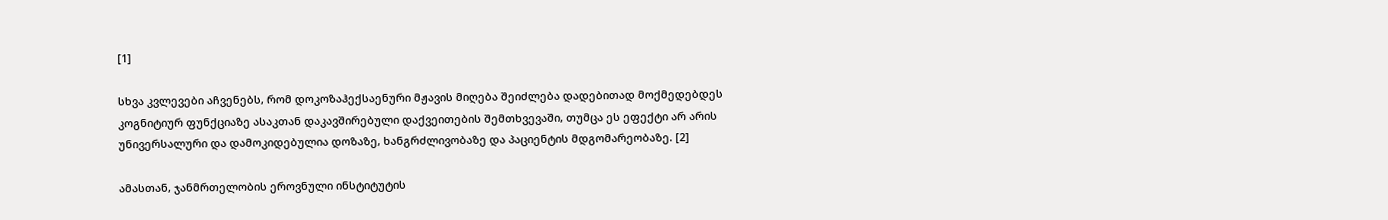[1]

სხვა კვლევები აჩვენებს, რომ დოკოზაჰექსაენური მჟავის მიღება შეიძლება დადებითად მოქმედებდეს კოგნიტიურ ფუნქციაზე ასაკთან დაკავშირებული დაქვეითების შემთხვევაში, თუმცა ეს ეფექტი არ არის უნივერსალური და დამოკიდებულია დოზაზე, ხანგრძლივობაზე და პაციენტის მდგომარეობაზე. [2]

ამასთან, ჯანმრთელობის ეროვნული ინსტიტუტის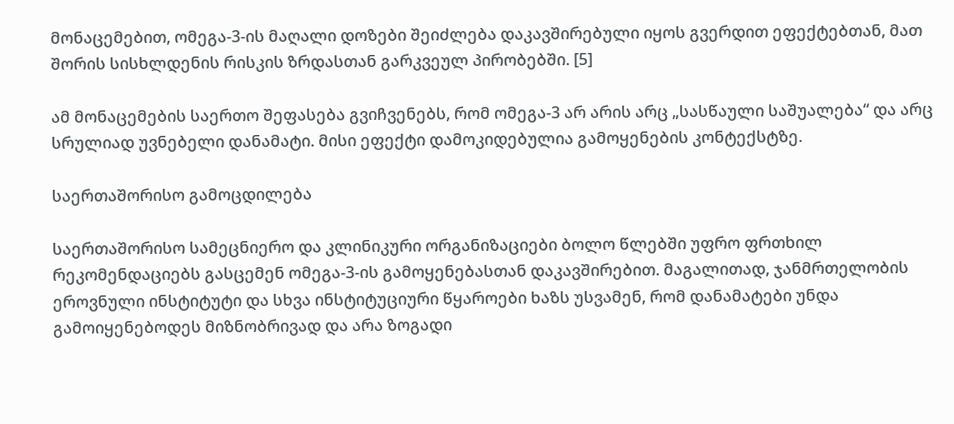მონაცემებით, ომეგა-3-ის მაღალი დოზები შეიძლება დაკავშირებული იყოს გვერდით ეფექტებთან, მათ შორის სისხლდენის რისკის ზრდასთან გარკვეულ პირობებში. [5]

ამ მონაცემების საერთო შეფასება გვიჩვენებს, რომ ომეგა-3 არ არის არც „სასწაული საშუალება“ და არც სრულიად უვნებელი დანამატი. მისი ეფექტი დამოკიდებულია გამოყენების კონტექსტზე.

საერთაშორისო გამოცდილება

საერთაშორისო სამეცნიერო და კლინიკური ორგანიზაციები ბოლო წლებში უფრო ფრთხილ რეკომენდაციებს გასცემენ ომეგა-3-ის გამოყენებასთან დაკავშირებით. მაგალითად, ჯანმრთელობის ეროვნული ინსტიტუტი და სხვა ინსტიტუციური წყაროები ხაზს უსვამენ, რომ დანამატები უნდა გამოიყენებოდეს მიზნობრივად და არა ზოგადი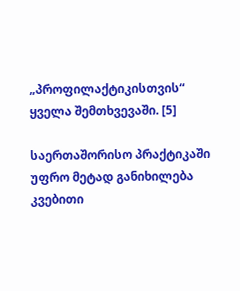„პროფილაქტიკისთვის“ ყველა შემთხვევაში. [5]

საერთაშორისო პრაქტიკაში უფრო მეტად განიხილება კვებითი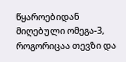წყაროებიდან მიღებული ომეგა-3, როგორიცაა თევზი და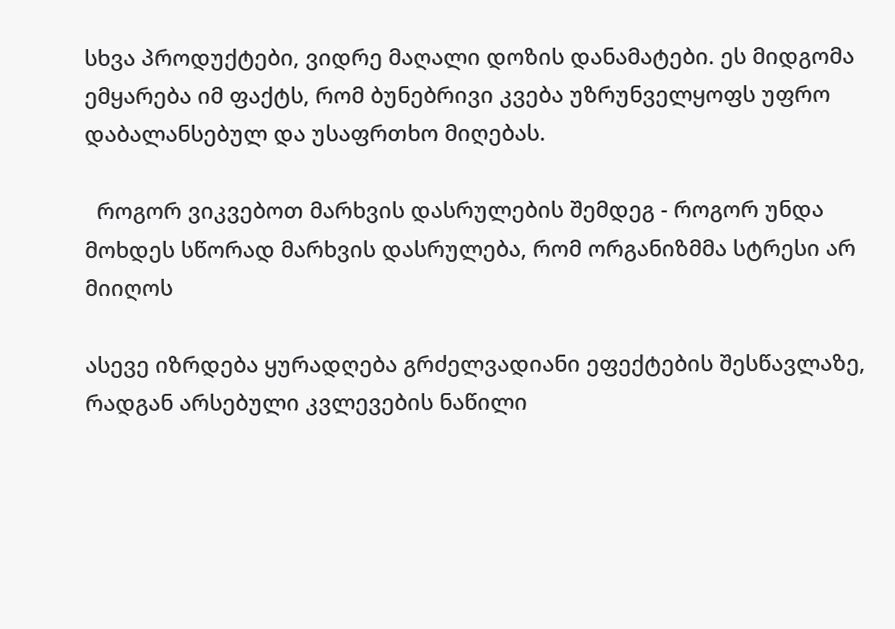სხვა პროდუქტები, ვიდრე მაღალი დოზის დანამატები. ეს მიდგომა ემყარება იმ ფაქტს, რომ ბუნებრივი კვება უზრუნველყოფს უფრო დაბალანსებულ და უსაფრთხო მიღებას.

  როგორ ვიკვებოთ მარხვის დასრულების შემდეგ - როგორ უნდა მოხდეს სწორად მარხვის დასრულება, რომ ორგანიზმმა სტრესი არ მიიღოს

ასევე იზრდება ყურადღება გრძელვადიანი ეფექტების შესწავლაზე, რადგან არსებული კვლევების ნაწილი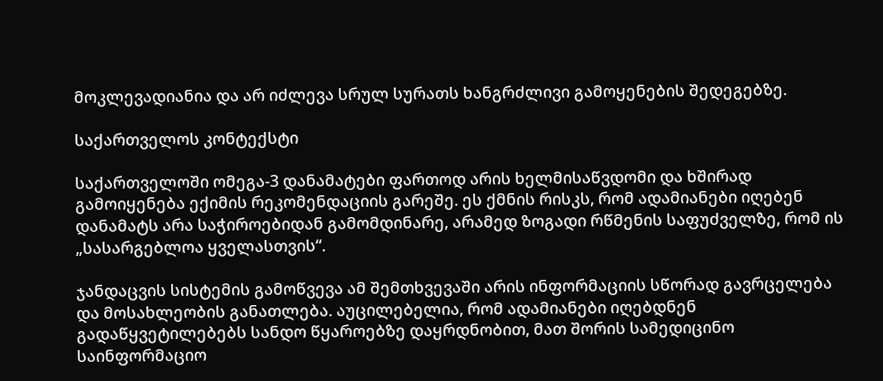მოკლევადიანია და არ იძლევა სრულ სურათს ხანგრძლივი გამოყენების შედეგებზე.

საქართველოს კონტექსტი

საქართველოში ომეგა-3 დანამატები ფართოდ არის ხელმისაწვდომი და ხშირად გამოიყენება ექიმის რეკომენდაციის გარეშე. ეს ქმნის რისკს, რომ ადამიანები იღებენ დანამატს არა საჭიროებიდან გამომდინარე, არამედ ზოგადი რწმენის საფუძველზე, რომ ის „სასარგებლოა ყველასთვის“.

ჯანდაცვის სისტემის გამოწვევა ამ შემთხვევაში არის ინფორმაციის სწორად გავრცელება და მოსახლეობის განათლება. აუცილებელია, რომ ადამიანები იღებდნენ გადაწყვეტილებებს სანდო წყაროებზე დაყრდნობით, მათ შორის სამედიცინო საინფორმაციო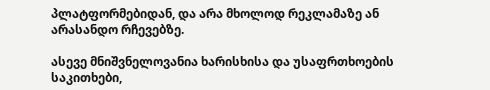პლატფორმებიდან, და არა მხოლოდ რეკლამაზე ან არასანდო რჩევებზე.

ასევე მნიშვნელოვანია ხარისხისა და უსაფრთხოების საკითხები,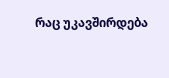რაც უკავშირდება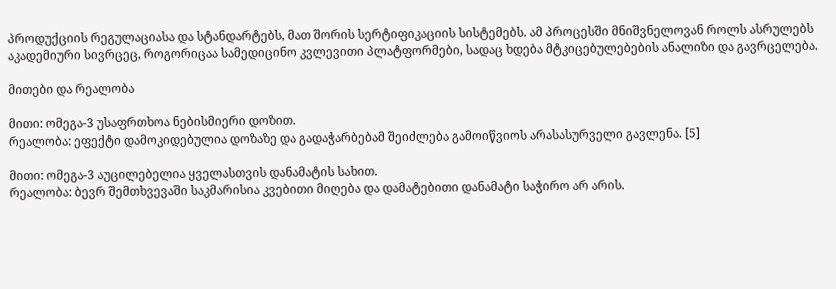პროდუქციის რეგულაციასა და სტანდარტებს, მათ შორის სერტიფიკაციის სისტემებს. ამ პროცესში მნიშვნელოვან როლს ასრულებს აკადემიური სივრცეც, როგორიცაა სამედიცინო კვლევითი პლატფორმები, სადაც ხდება მტკიცებულებების ანალიზი და გავრცელება.

მითები და რეალობა

მითი: ომეგა-3 უსაფრთხოა ნებისმიერი დოზით.
რეალობა: ეფექტი დამოკიდებულია დოზაზე და გადაჭარბებამ შეიძლება გამოიწვიოს არასასურველი გავლენა. [5]

მითი: ომეგა-3 აუცილებელია ყველასთვის დანამატის სახით.
რეალობა: ბევრ შემთხვევაში საკმარისია კვებითი მიღება და დამატებითი დანამატი საჭირო არ არის.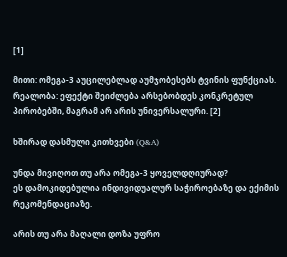[1]

მითი: ომეგა-3 აუცილებლად აუმჯობესებს ტვინის ფუნქციას.
რეალობა: ეფექტი შეიძლება არსებობდეს კონკრეტულ პირობებში, მაგრამ არ არის უნივერსალური. [2]

ხშირად დასმული კითხვები (Q&A)

უნდა მივიღოთ თუ არა ომეგა-3 ყოველდღიურად?
ეს დამოკიდებულია ინდივიდუალურ საჭიროებაზე და ექიმის რეკომენდაციაზე.

არის თუ არა მაღალი დოზა უფრო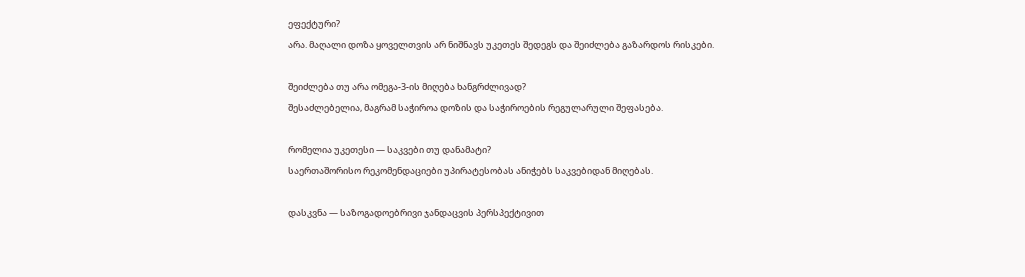ეფექტური?
არა. მაღალი დოზა ყოველთვის არ ნიშნავს უკეთეს შედეგს და შეიძლება გაზარდოს რისკები.

შეიძლება თუ არა ომეგა-3-ის მიღება ხანგრძლივად?
შესაძლებელია, მაგრამ საჭიროა დოზის და საჭიროების რეგულარული შეფასება.

რომელია უკეთესი — საკვები თუ დანამატი?
საერთაშორისო რეკომენდაციები უპირატესობას ანიჭებს საკვებიდან მიღებას.

დასკვნა — საზოგადოებრივი ჯანდაცვის პერსპექტივით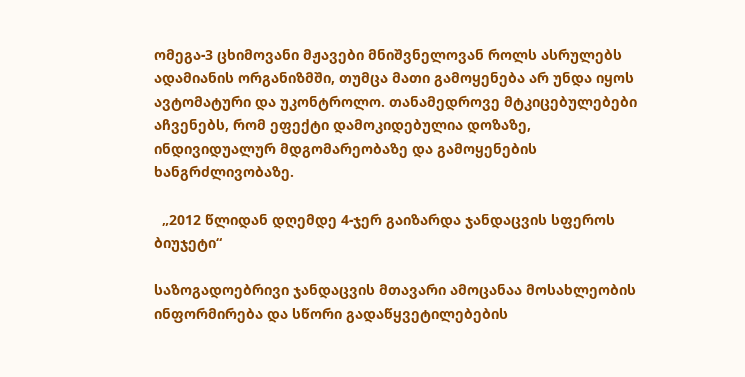ომეგა-3 ცხიმოვანი მჟავები მნიშვნელოვან როლს ასრულებს ადამიანის ორგანიზმში, თუმცა მათი გამოყენება არ უნდა იყოს ავტომატური და უკონტროლო. თანამედროვე მტკიცებულებები აჩვენებს, რომ ეფექტი დამოკიდებულია დოზაზე, ინდივიდუალურ მდგომარეობაზე და გამოყენების ხანგრძლივობაზე.

  „2012 წლიდან დღემდე 4-ჯერ გაიზარდა ჯანდაცვის სფეროს ბიუჯეტი“

საზოგადოებრივი ჯანდაცვის მთავარი ამოცანაა მოსახლეობის ინფორმირება და სწორი გადაწყვეტილებების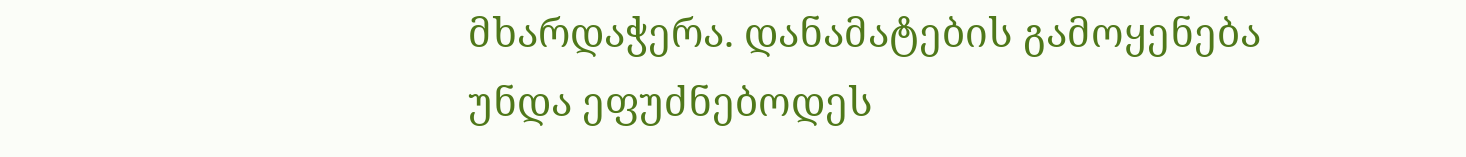მხარდაჭერა. დანამატების გამოყენება უნდა ეფუძნებოდეს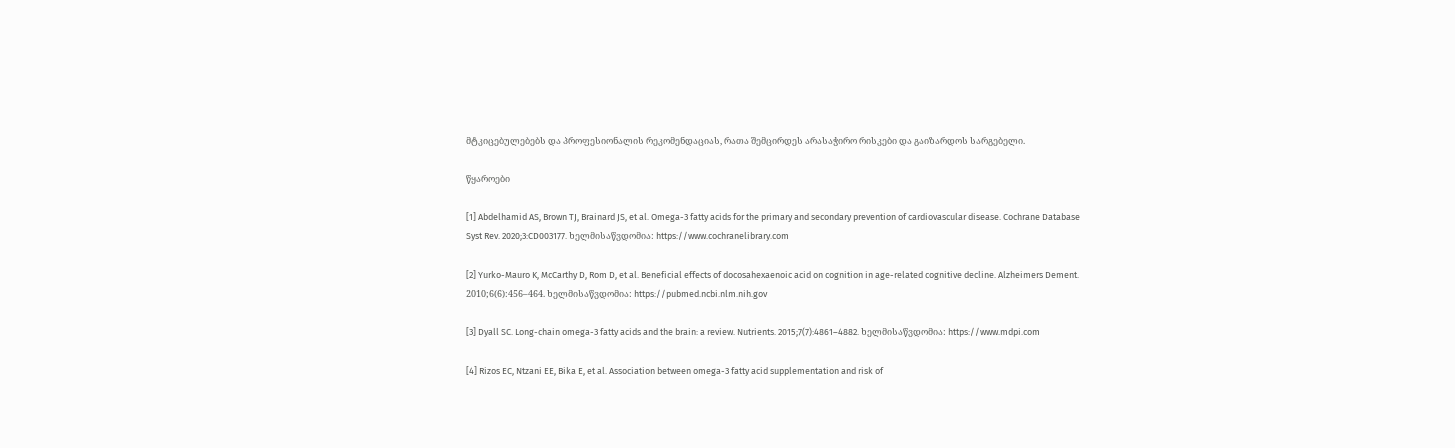მტკიცებულებებს და პროფესიონალის რეკომენდაციას, რათა შემცირდეს არასაჭირო რისკები და გაიზარდოს სარგებელი.

წყაროები

[1] Abdelhamid AS, Brown TJ, Brainard JS, et al. Omega-3 fatty acids for the primary and secondary prevention of cardiovascular disease. Cochrane Database Syst Rev. 2020;3:CD003177. ხელმისაწვდომია: https://www.cochranelibrary.com

[2] Yurko-Mauro K, McCarthy D, Rom D, et al. Beneficial effects of docosahexaenoic acid on cognition in age-related cognitive decline. Alzheimers Dement. 2010;6(6):456–464. ხელმისაწვდომია: https://pubmed.ncbi.nlm.nih.gov

[3] Dyall SC. Long-chain omega-3 fatty acids and the brain: a review. Nutrients. 2015;7(7):4861–4882. ხელმისაწვდომია: https://www.mdpi.com

[4] Rizos EC, Ntzani EE, Bika E, et al. Association between omega-3 fatty acid supplementation and risk of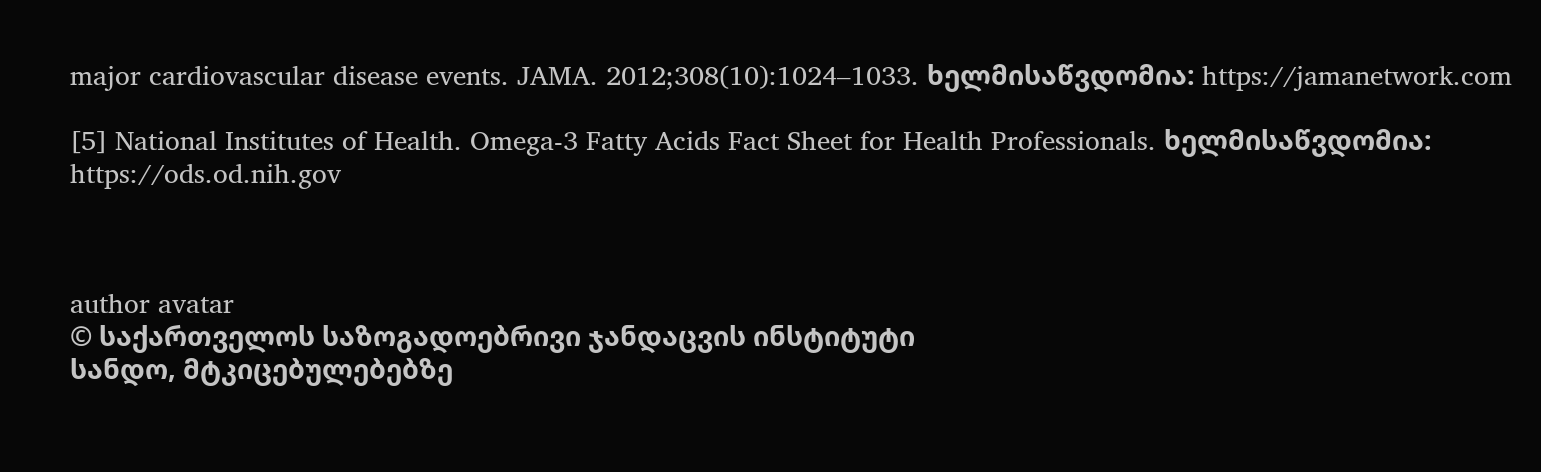major cardiovascular disease events. JAMA. 2012;308(10):1024–1033. ხელმისაწვდომია: https://jamanetwork.com

[5] National Institutes of Health. Omega-3 Fatty Acids Fact Sheet for Health Professionals. ხელმისაწვდომია: https://ods.od.nih.gov



author avatar
© საქართველოს საზოგადოებრივი ჯანდაცვის ინსტიტუტი
სანდო, მტკიცებულებებზე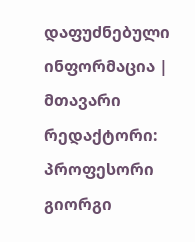დაფუძნებული ინფორმაცია | მთავარი რედაქტორი: პროფესორი გიორგი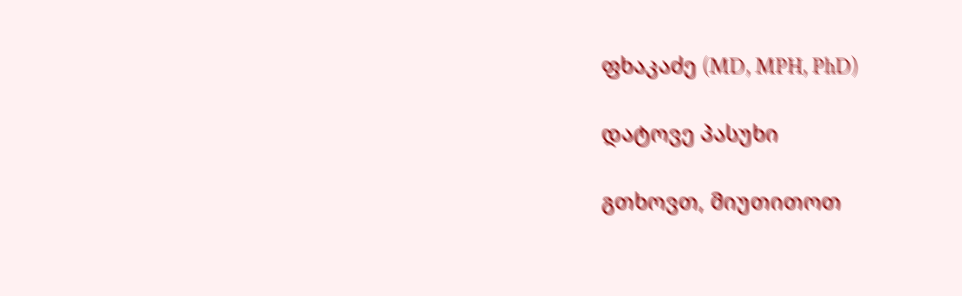ფხაკაძე (MD, MPH, PhD)

დატოვე პასუხი

გთხოვთ, მიუთითოთ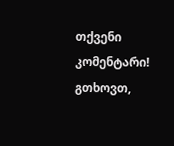თქვენი კომენტარი!
გთხოვთ,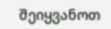შეიყვანოთ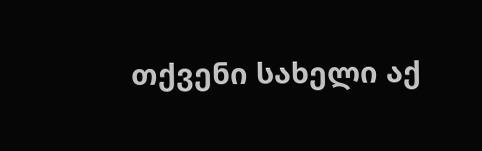თქვენი სახელი აქ